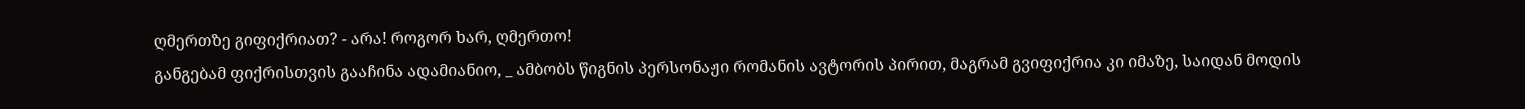ღმერთზე გიფიქრიათ? - არა! როგორ ხარ, ღმერთო!
განგებამ ფიქრისთვის გააჩინა ადამიანიო, _ ამბობს წიგნის პერსონაჟი რომანის ავტორის პირით, მაგრამ გვიფიქრია კი იმაზე, საიდან მოდის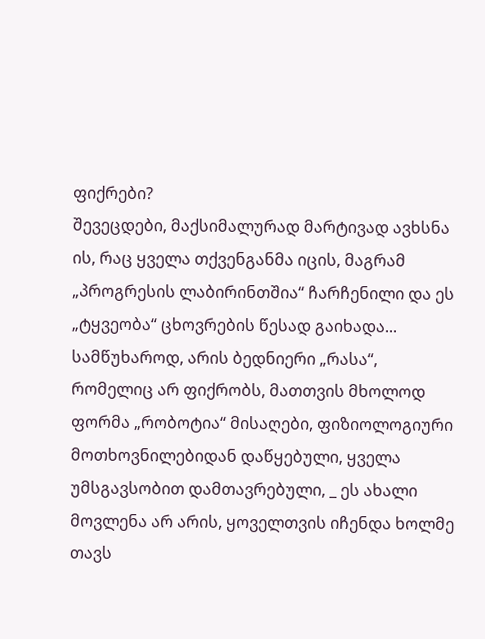ფიქრები?
შევეცდები, მაქსიმალურად მარტივად ავხსნა ის, რაც ყველა თქვენგანმა იცის, მაგრამ „პროგრესის ლაბირინთშია“ ჩარჩენილი და ეს „ტყვეობა“ ცხოვრების წესად გაიხადა...
სამწუხაროდ, არის ბედნიერი „რასა“, რომელიც არ ფიქრობს, მათთვის მხოლოდ ფორმა „რობოტია“ მისაღები, ფიზიოლოგიური მოთხოვნილებიდან დაწყებული, ყველა უმსგავსობით დამთავრებული, _ ეს ახალი მოვლენა არ არის, ყოველთვის იჩენდა ხოლმე თავს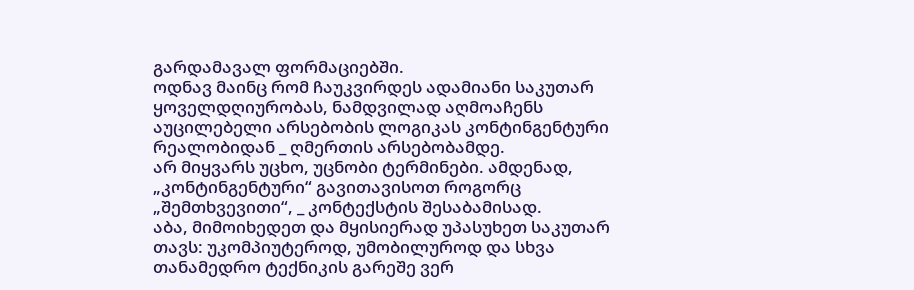გარდამავალ ფორმაციებში.
ოდნავ მაინც რომ ჩაუკვირდეს ადამიანი საკუთარ ყოველდღიურობას, ნამდვილად აღმოაჩენს აუცილებელი არსებობის ლოგიკას კონტინგენტური რეალობიდან _ ღმერთის არსებობამდე.
არ მიყვარს უცხო, უცნობი ტერმინები. ამდენად, „კონტინგენტური“ გავითავისოთ როგორც „შემთხვევითი“, _ კონტექსტის შესაბამისად.
აბა, მიმოიხედეთ და მყისიერად უპასუხეთ საკუთარ თავს: უკომპიუტეროდ, უმობილუროდ და სხვა თანამედრო ტექნიკის გარეშე ვერ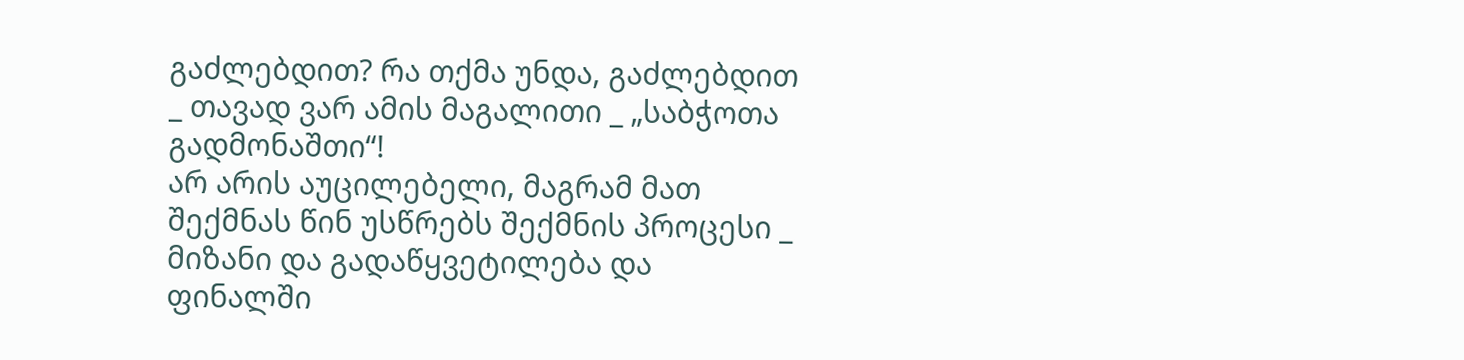გაძლებდით? რა თქმა უნდა, გაძლებდით _ თავად ვარ ამის მაგალითი _ „საბჭოთა გადმონაშთი“!
არ არის აუცილებელი, მაგრამ მათ შექმნას წინ უსწრებს შექმნის პროცესი _ მიზანი და გადაწყვეტილება და ფინალში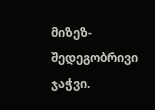მიზეზ-შედეგობრივი ჯაჭვი.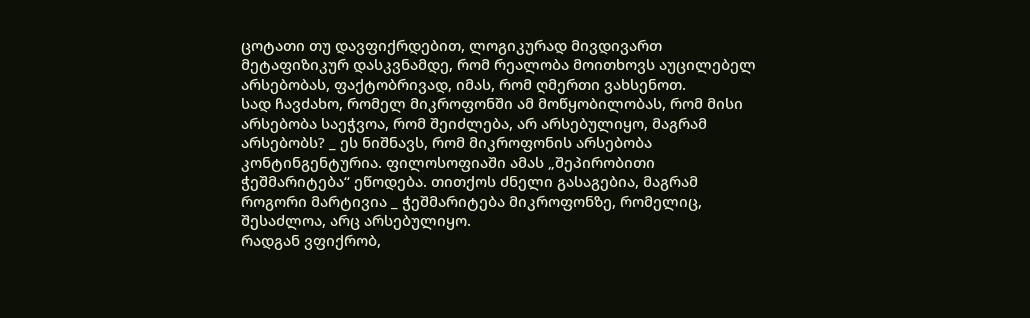ცოტათი თუ დავფიქრდებით, ლოგიკურად მივდივართ მეტაფიზიკურ დასკვნამდე, რომ რეალობა მოითხოვს აუცილებელ არსებობას, ფაქტობრივად, იმას, რომ ღმერთი ვახსენოთ.
სად ჩავძახო, რომელ მიკროფონში ამ მოწყობილობას, რომ მისი არსებობა საეჭვოა, რომ შეიძლება, არ არსებულიყო, მაგრამ არსებობს? _ ეს ნიშნავს, რომ მიკროფონის არსებობა კონტინგენტურია. ფილოსოფიაში ამას „შეპირობითი ჭეშმარიტება“ ეწოდება. თითქოს ძნელი გასაგებია, მაგრამ როგორი მარტივია _ ჭეშმარიტება მიკროფონზე, რომელიც, შესაძლოა, არც არსებულიყო.
რადგან ვფიქრობ,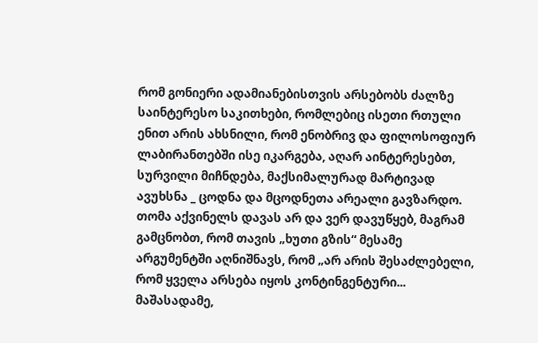რომ გონიერი ადამიანებისთვის არსებობს ძალზე საინტერესო საკითხები, რომლებიც ისეთი რთული ენით არის ახსნილი, რომ ენობრივ და ფილოსოფიურ ლაბირანთებში ისე იკარგება, აღარ აინტერესებთ, სურვილი მიჩნდება, მაქსიმალურად მარტივად ავუხსნა _ ცოდნა და მცოდნეთა არეალი გავზარდო.
თომა აქვინელს დავას არ და ვერ დავუწყებ, მაგრამ გამცნობთ, რომ თავის „ხუთი გზის“ მესამე არგუმენტში აღნიშნავს, რომ „არ არის შესაძლებელი, რომ ყველა არსება იყოს კონტინგენტური... მაშასადამე,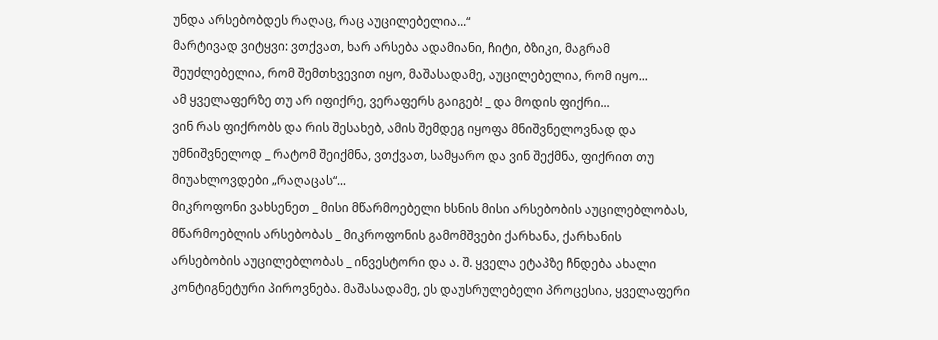უნდა არსებობდეს რაღაც, რაც აუცილებელია...“
მარტივად ვიტყვი: ვთქვათ, ხარ არსება ადამიანი, ჩიტი, ბზიკი, მაგრამ შეუძლებელია, რომ შემთხვევით იყო, მაშასადამე, აუცილებელია, რომ იყო...
ამ ყველაფერზე თუ არ იფიქრე, ვერაფერს გაიგებ! _ და მოდის ფიქრი...
ვინ რას ფიქრობს და რის შესახებ, ამის შემდეგ იყოფა მნიშვნელოვნად და უმნიშვნელოდ _ რატომ შეიქმნა, ვთქვათ, სამყარო და ვინ შექმნა, ფიქრით თუ მიუახლოვდები „რაღაცას“...
მიკროფონი ვახსენეთ _ მისი მწარმოებელი ხსნის მისი არსებობის აუცილებლობას, მწარმოებლის არსებობას _ მიკროფონის გამომშვები ქარხანა, ქარხანის არსებობის აუცილებლობას _ ინვესტორი და ა. შ. ყველა ეტაპზე ჩნდება ახალი კონტიგნეტური პიროვნება. მაშასადამე, ეს დაუსრულებელი პროცესია, ყველაფერი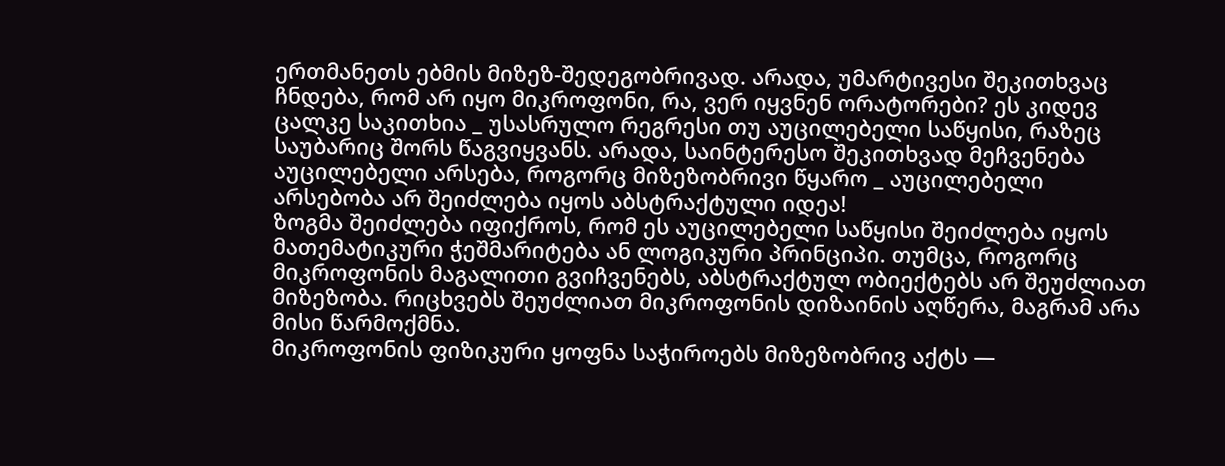ერთმანეთს ებმის მიზეზ-შედეგობრივად. არადა, უმარტივესი შეკითხვაც ჩნდება, რომ არ იყო მიკროფონი, რა, ვერ იყვნენ ორატორები? ეს კიდევ ცალკე საკითხია _ უსასრულო რეგრესი თუ აუცილებელი საწყისი, რაზეც საუბარიც შორს წაგვიყვანს. არადა, საინტერესო შეკითხვად მეჩვენება
აუცილებელი არსება, როგორც მიზეზობრივი წყარო _ აუცილებელი არსებობა არ შეიძლება იყოს აბსტრაქტული იდეა!
ზოგმა შეიძლება იფიქროს, რომ ეს აუცილებელი საწყისი შეიძლება იყოს მათემატიკური ჭეშმარიტება ან ლოგიკური პრინციპი. თუმცა, როგორც მიკროფონის მაგალითი გვიჩვენებს, აბსტრაქტულ ობიექტებს არ შეუძლიათ მიზეზობა. რიცხვებს შეუძლიათ მიკროფონის დიზაინის აღწერა, მაგრამ არა მისი წარმოქმნა.
მიკროფონის ფიზიკური ყოფნა საჭიროებს მიზეზობრივ აქტს —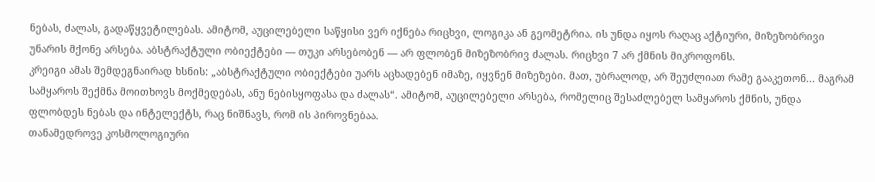ნებას, ძალას, გადაწყვეტილებას. ამიტომ, აუცილებელი საწყისი ვერ იქნება რიცხვი, ლოგიკა ან გეომეტრია. ის უნდა იყოს რაღაც აქტიური, მიზეზობრივი უნარის მქონე არსება. აბსტრაქტული ობიექტები — თუკი არსებობენ — არ ფლობენ მიზეზობრივ ძალას. რიცხვი 7 არ ქმნის მიკროფონს.
კრეიგი ამას შემდეგნაირად ხსნის: „აბსტრაქტული ობიექტები უარს აცხადებენ იმაზე, იყვნენ მიზეზები. მათ, უბრალოდ, არ შეუძლიათ რამე გააკეთონ... მაგრამ სამყაროს შექმნა მოითხოვს მოქმედებას, ანუ ნებისყოფასა და ძალას“. ამიტომ, აუცილებელი არსება, რომელიც შესაძლებელ სამყაროს ქმნის, უნდა ფლობდეს ნებას და ინტელექტს, რაც ნიშნავს, რომ ის პიროვნებაა.
თანამედროვე კოსმოლოგიური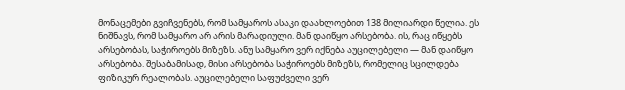მონაცემები გვიჩვენებს, რომ სამყაროს ასაკი დაახლოებით 138 მილიარდი წელია. ეს ნიშნავს, რომ სამყარო არ არის მარადიული. მან დაიწყო არსებობა. ის, რაც იწყებს არსებობას, საჭიროებს მიზეზს. ანუ სამყარო ვერ იქნება აუცილებელი — მან დაიწყო არსებობა. შესაბამისად, მისი არსებობა საჭიროებს მიზეზს, რომელიც სცილდება ფიზიკურ რეალობას. აუცილებელი საფუძველი ვერ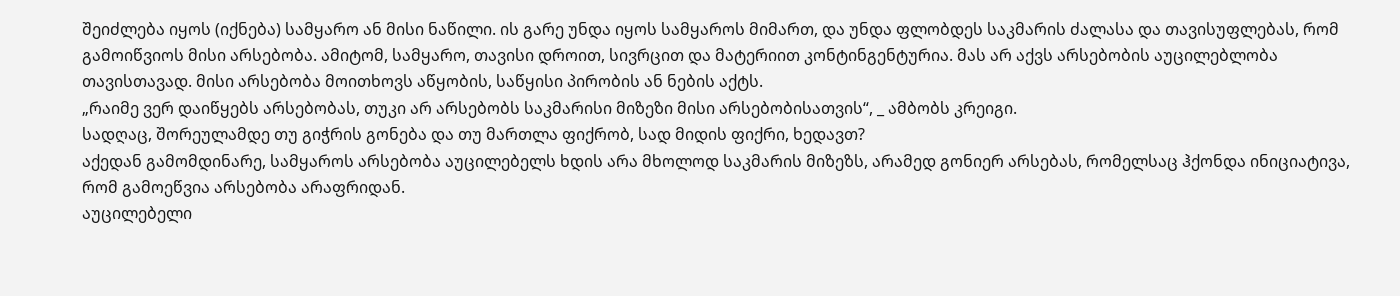შეიძლება იყოს (იქნება) სამყარო ან მისი ნაწილი. ის გარე უნდა იყოს სამყაროს მიმართ, და უნდა ფლობდეს საკმარის ძალასა და თავისუფლებას, რომ გამოიწვიოს მისი არსებობა. ამიტომ, სამყარო, თავისი დროით, სივრცით და მატერიით კონტინგენტურია. მას არ აქვს არსებობის აუცილებლობა თავისთავად. მისი არსებობა მოითხოვს აწყობის, საწყისი პირობის ან ნების აქტს.
„რაიმე ვერ დაიწყებს არსებობას, თუკი არ არსებობს საკმარისი მიზეზი მისი არსებობისათვის“, _ ამბობს კრეიგი.
სადღაც, შორეულამდე თუ გიჭრის გონება და თუ მართლა ფიქრობ, სად მიდის ფიქრი, ხედავთ?
აქედან გამომდინარე, სამყაროს არსებობა აუცილებელს ხდის არა მხოლოდ საკმარის მიზეზს, არამედ გონიერ არსებას, რომელსაც ჰქონდა ინიციატივა, რომ გამოეწვია არსებობა არაფრიდან.
აუცილებელი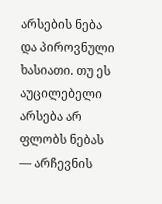არსების ნება და პიროვნული ხასიათი. თუ ეს აუცილებელი არსება არ ფლობს ნებას — არჩევნის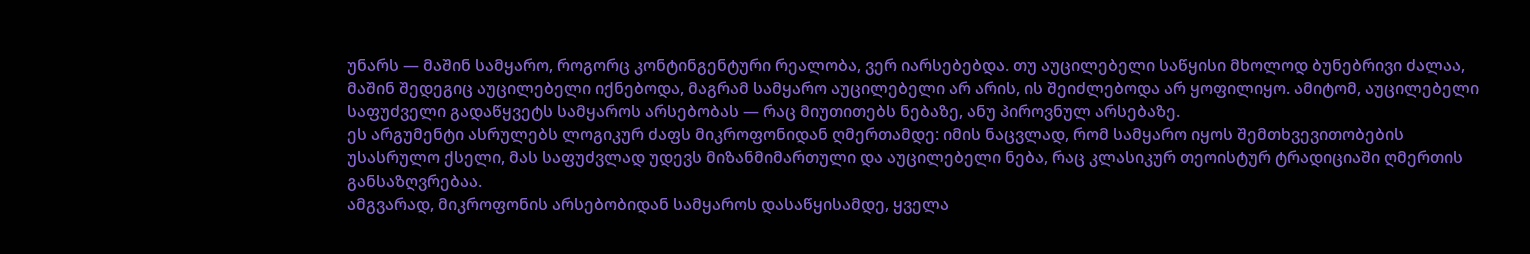უნარს — მაშინ სამყარო, როგორც კონტინგენტური რეალობა, ვერ იარსებებდა. თუ აუცილებელი საწყისი მხოლოდ ბუნებრივი ძალაა, მაშინ შედეგიც აუცილებელი იქნებოდა, მაგრამ სამყარო აუცილებელი არ არის, ის შეიძლებოდა არ ყოფილიყო. ამიტომ, აუცილებელი საფუძველი გადაწყვეტს სამყაროს არსებობას — რაც მიუთითებს ნებაზე, ანუ პიროვნულ არსებაზე.
ეს არგუმენტი ასრულებს ლოგიკურ ძაფს მიკროფონიდან ღმერთამდე: იმის ნაცვლად, რომ სამყარო იყოს შემთხვევითობების უსასრულო ქსელი, მას საფუძვლად უდევს მიზანმიმართული და აუცილებელი ნება, რაც კლასიკურ თეოისტურ ტრადიციაში ღმერთის განსაზღვრებაა.
ამგვარად, მიკროფონის არსებობიდან სამყაროს დასაწყისამდე, ყველა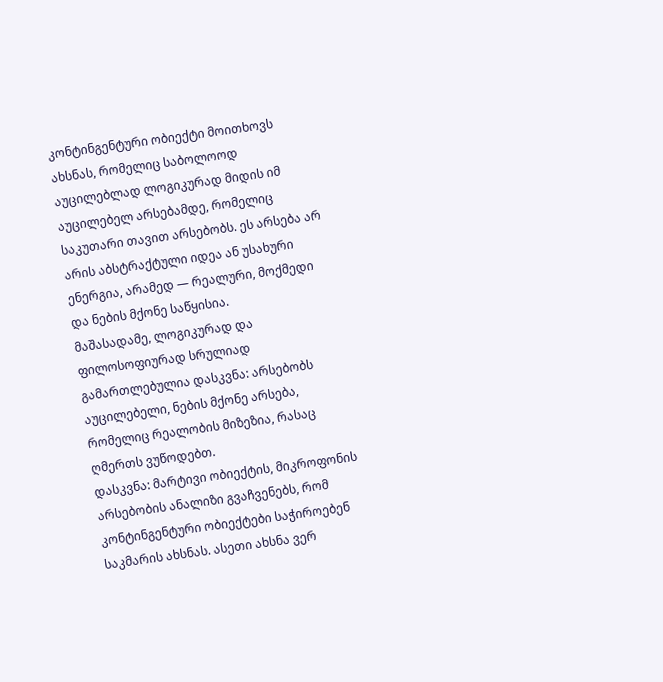კონტინგენტური ობიექტი მოითხოვს ახსნას, რომელიც საბოლოოდ აუცილებლად ლოგიკურად მიდის იმ აუცილებელ არსებამდე, რომელიც საკუთარი თავით არსებობს. ეს არსება არ არის აბსტრაქტული იდეა ან უსახური ენერგია, არამედ — რეალური, მოქმედი და ნების მქონე საწყისია.
მაშასადამე, ლოგიკურად და ფილოსოფიურად სრულიად გამართლებულია დასკვნა: არსებობს აუცილებელი, ნების მქონე არსება, რომელიც რეალობის მიზეზია, რასაც ღმერთს ვუწოდებთ.
დასკვნა: მარტივი ობიექტის, მიკროფონის არსებობის ანალიზი გვაჩვენებს, რომ კონტინგენტური ობიექტები საჭიროებენ საკმარის ახსნას. ასეთი ახსნა ვერ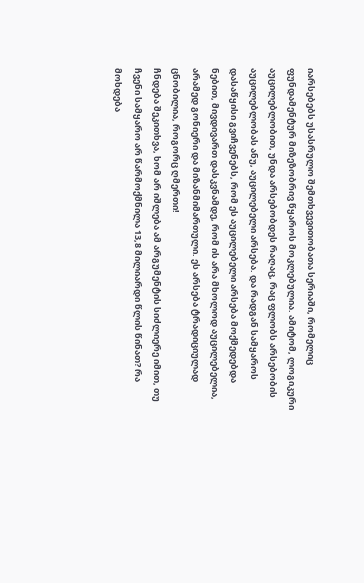იარსებებს უსასრულო შემთხვევითობათა სერიაში, რომელიც ფუნდამენტურ მიზეზობრივ წყაროს მოკლებულია. ამიტომ, ლოგიკური აუცილებლობით, უნდა არსებობდეს რაღაც, რაც ფლობს არსებობის აუცილებლობას ანუ, აუცილებელი არსება. და რადგან სამყაროს დასაწყისი გვიჩვენებს, რომ ეს აუცილებელი არსება მოქმედებდა ნებით, მივდივართ დასკვნამდე, რომ ის არა მხოლოდ აუცილებელია, არამედ გონიერი და მიზანმიმართული. ეს არსება ტრადიციულად ცნობილია, როგორც ღმერთი!
ჩნდება შეკითხვა, ხომ არ იშლება ამ არგუმენტის სიძლიერე იმით, თუ ჩვენი სამყარო არ წარმოქმნილა 13,8 მილიარდი წლის წინათ? რა მოხდება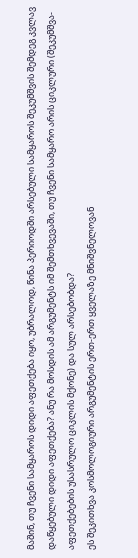მაშინ, თუ ჩვენი სამყაროს დიდი აფეთქება იყო, უბრალოდ, წინა პერიოდში არსებული სამყაროს შეკუმშვის შემდეგ კვლავ დაწყებული დიდი აფეთქება? ანუ რა მოსდის ამ არგუმენტს იმ შემთხვევაში, თუ ჩვენი სამყარო არის ციკლური (შეკუმშვა-აფეთქებების უსასრულო ციკლის მქონე) და სულ არსებობდა?
ეს შეკითხვა კოსმოლოგიური არგუმენტის ერთ-ერთ ყველაზე მნიშვნელოვან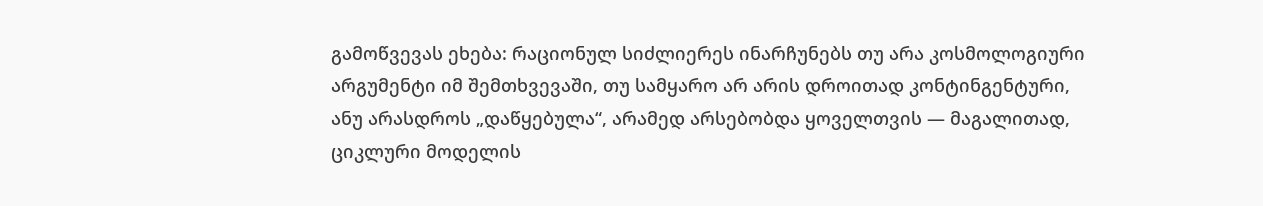გამოწვევას ეხება: რაციონულ სიძლიერეს ინარჩუნებს თუ არა კოსმოლოგიური არგუმენტი იმ შემთხვევაში, თუ სამყარო არ არის დროითად კონტინგენტური, ანუ არასდროს „დაწყებულა“, არამედ არსებობდა ყოველთვის — მაგალითად, ციკლური მოდელის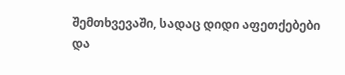შემთხვევაში, სადაც დიდი აფეთქებები და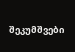შეკუმშვები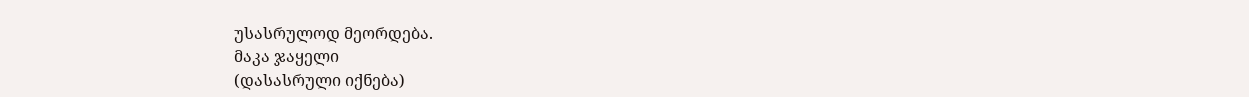უსასრულოდ მეორდება.
მაკა ჯაყელი
(დასასრული იქნება)